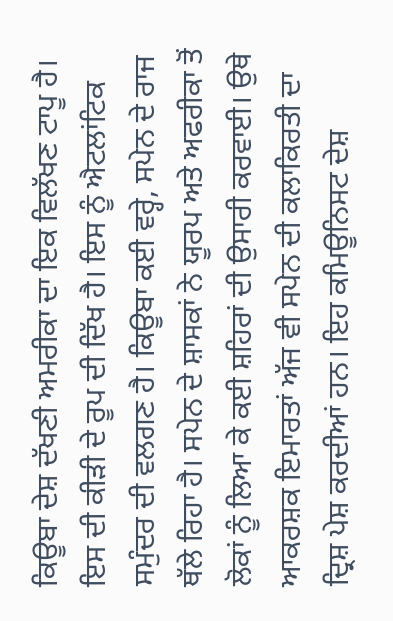ਕਿਊਬਾ ਦੇਸ਼ ਦੱਖਣੀ ਅਮਰੀਕਾ ਦਾ ਇਕ ਵਿਲੱਖਣ ਟਾਪੂ ਹੈ। ਇਸ ਦੀ ਕੀੜੀ ਦੇ ਰੂਪ ਦੀ ਦਿੱਖ ਹੈ। ਇਸ ਨੂੰ ਐਟਲਾਂਟਿਕ ਸਮੁੰਦਰ ਦੀ ਵਲਗਣ ਹੈ। ਕਿਊਬਾ ਕਈ ਵਰ੍ਹੇ, ਸਪੇਨ ਦੇ ਰਾਜ ਥੱਲੇ ਰਿਹਾ ਹੈ। ਸਪੇਨ ਦੇ ਸ਼ਾਸਕਾਂ ਨੇ ਯੂਰਪ ਅਤੇ ਅਫਰੀਕਾ ਤੋਂ ਲੋਕਾਂ ਨੂੰ ਲਿਆ ਕੇ ਕਈ ਸ਼ਹਿਰਾਂ ਦੀ ਉਸਾਰੀ ਕਰਵਾਈ। ਉਥੇ ਆਕਰਸ਼ਕ ਇਮਾਰਤਾਂ ਅੱਜ ਵੀ ਸਪੇਨ ਦੀ ਕਲਾਕਿਰਤੀ ਦਾ ਦ੍ਰਿਸ਼ ਪੇਸ਼ ਕਰਦੀਆਂ ਹਨ। ਇਹ ਕਮਿਊਨਿਸਟ ਦੇਸ਼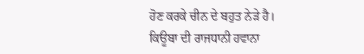ਹੋਣ ਕਰਕੇ ਚੀਨ ਦੇ ਬਹੁਤ ਨੇੜੇ ਹੈ।
ਕਿਊਬਾ ਦੀ ਰਾਜਧਾਨੀ ਹਵਾਨਾ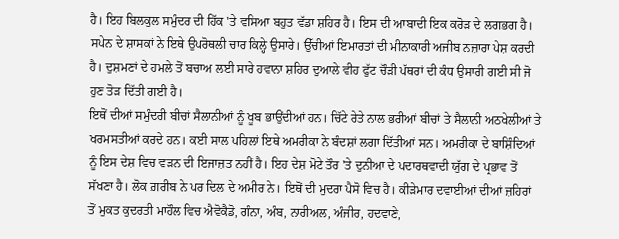ਹੈ। ਇਹ ਬਿਲਕੁਲ ਸਮੁੰਦਰ ਦੀ ਹਿੱਕ 'ਤੇ ਵਸਿਆ ਬਹੁਤ ਵੱਡਾ ਸ਼ਹਿਰ ਹੈ। ਇਸ ਦੀ ਆਬਾਦੀ ਇਕ ਕਰੋੜ ਦੇ ਲਗਭਗ ਹੈ। ਸਪੇਨ ਦੇ ਸ਼ਾਸਕਾਂ ਨੇ ਇਥੇ ਉਪਰੋਥਲੀ ਚਾਰ ਕਿਲ੍ਹੇ ਉਸਾਰੇ। ਉੱਚੀਆਂ ਇਮਾਰਤਾਂ ਦੀ ਮੀਨਾਕਾਰੀ ਅਜੀਬ ਨਜ਼ਾਰਾ ਪੇਸ਼ ਕਰਦੀ ਹੈ। ਦੁਸ਼ਮਣਾਂ ਦੇ ਹਮਲੇ ਤੋਂ ਬਚਾਅ ਲਈ ਸਾਰੇ ਹਵਾਨਾ ਸ਼ਹਿਰ ਦੁਆਲੇ ਵੀਹ ਫੁੱਟ ਚੌੜੀ ਪੱਥਰਾਂ ਦੀ ਕੰਧ ਉਸਾਰੀ ਗਈ ਸੀ ਜੋ ਹੁਣ ਤੋੜ ਦਿੱਤੀ ਗਈ ਹੈ।
ਇਥੋਂ ਦੀਆਂ ਸਮੁੰਦਰੀ ਬੀਚਾਂ ਸੈਲਾਨੀਆਂ ਨੂੰ ਖੂਬ ਭਾਉਂਦੀਆਂ ਹਨ। ਚਿੱਟੇ ਰੇਤੇ ਨਾਲ ਭਰੀਆਂ ਬੀਚਾਂ ਤੇ ਸੈਲਾਨੀ ਅਠਖੇਲੀਆਂ ਤੇ ਖਰਮਸਤੀਆਂ ਕਰਦੇ ਹਨ। ਕਈ ਸਾਲ ਪਹਿਲਾਂ ਇਥੇ ਅਮਰੀਕਾ ਨੇ ਬੰਦਸ਼ਾਂ ਲਗਾ ਦਿੱਤੀਆਂ ਸਨ। ਅਮਰੀਕਾ ਦੇ ਬਾਸ਼ਿੰਦਿਆਂ ਨੂੰ ਇਸ ਦੇਸ਼ ਵਿਚ ਵੜਨ ਦੀ ਇਜਾਜ਼ਤ ਨਹੀਂ ਹੈ। ਇਹ ਦੇਸ਼ ਮੋਟੇ ਤੌਰ 'ਤੇ ਦੁਨੀਆ ਦੇ ਪਦਾਰਥਵਾਦੀ ਯੁੱਗ ਦੇ ਪ੍ਰਭਾਵ ਤੋਂ ਸੱਖਣਾ ਹੈ। ਲੋਕ ਗ਼ਰੀਬ ਨੇ ਪਰ ਦਿਲ ਦੇ ਅਮੀਰ ਨੇ। ਇਥੋਂ ਦੀ ਮੁਦਰਾ ਪੈਸੋ ਵਿਚ ਹੈ। ਕੀੜੇਮਾਰ ਦਵਾਈਆਂ ਦੀਆਂ ਜ਼ਹਿਰਾਂ ਤੋਂ ਮੁਕਤ ਕੁਦਰਤੀ ਮਾਹੌਲ ਵਿਚ ਐਵੋਕੈਡੋ, ਗੰਨਾ, ਅੰਬ, ਨਾਰੀਅਲ, ਅੰਜੀਰ, ਹਦਵਾਣੇ,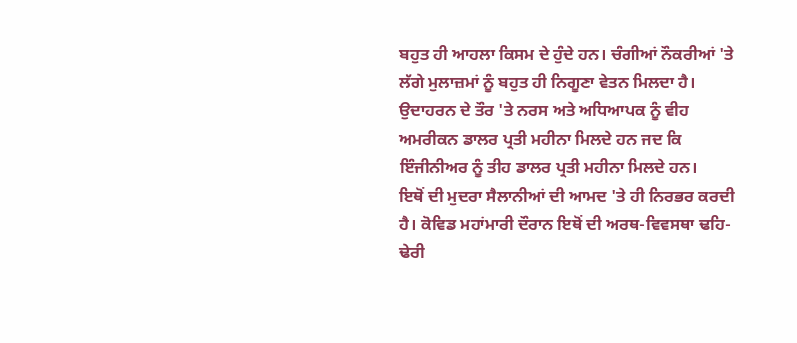ਬਹੁਤ ਹੀ ਆਹਲਾ ਕਿਸਮ ਦੇ ਹੁੰਦੇ ਹਨ। ਚੰਗੀਆਂ ਨੌਕਰੀਆਂ 'ਤੇ ਲੱਗੇ ਮੁਲਾਜ਼ਮਾਂ ਨੂੰ ਬਹੁਤ ਹੀ ਨਿਗੂਣਾ ਵੇਤਨ ਮਿਲਦਾ ਹੈ। ਉਦਾਹਰਨ ਦੇ ਤੌਰ 'ਤੇ ਨਰਸ ਅਤੇ ਅਧਿਆਪਕ ਨੂੰ ਵੀਹ ਅਮਰੀਕਨ ਡਾਲਰ ਪ੍ਰਤੀ ਮਹੀਨਾ ਮਿਲਦੇ ਹਨ ਜਦ ਕਿ ਇੰਜੀਨੀਅਰ ਨੂੰ ਤੀਹ ਡਾਲਰ ਪ੍ਰਤੀ ਮਹੀਨਾ ਮਿਲਦੇ ਹਨ।
ਇਥੋਂ ਦੀ ਮੁਦਰਾ ਸੈਲਾਨੀਆਂ ਦੀ ਆਮਦ 'ਤੇ ਹੀ ਨਿਰਭਰ ਕਰਦੀ ਹੈ। ਕੋਵਿਡ ਮਹਾਂਮਾਰੀ ਦੌਰਾਨ ਇਥੋਂ ਦੀ ਅਰਥ-ਵਿਵਸਥਾ ਢਹਿ-ਢੇਰੀ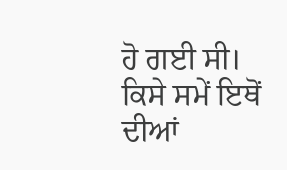ਹੋ ਗਈ ਸੀ। ਕਿਸੇ ਸਮੇਂ ਇਥੋਂ ਦੀਆਂ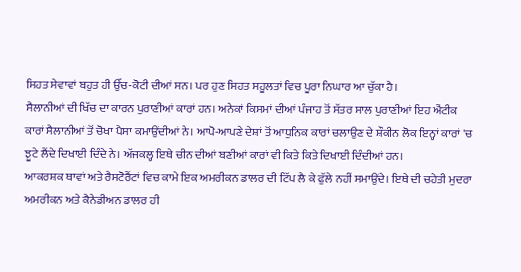ਸਿਹਤ ਸੇਵਾਵਾਂ ਬਹੁਤ ਹੀ ਉੱਚ-ਕੋਟੀ ਦੀਆਂ ਸਨ। ਪਰ ਹੁਣ ਸਿਹਤ ਸਹੂਲਤਾਂ ਵਿਚ ਪੂਰਾ ਨਿਘਾਰ ਆ ਚੁੱਕਾ ਹੈ।
ਸੈਲਾਨੀਆਂ ਦੀ ਖਿੱਚ ਦਾ ਕਾਰਨ ਪੁਰਾਣੀਆਂ ਕਾਰਾਂ ਹਨ। ਅਨੇਕਾਂ ਕਿਸਮਾਂ ਦੀਆਂ ਪੰਜਾਹ ਤੋਂ ਸੱਤਰ ਸਾਲ ਪੁਰਾਣੀਆਂ ਇਹ ਐਂਟੀਕ ਕਾਰਾਂ ਸੈਲਾਨੀਆਂ ਤੋਂ ਚੋਖਾ ਪੈਸਾ ਕਮਾਉਂਦੀਆਂ ਨੇ। ਆਪੋ-ਆਪਣੇ ਦੇਸ਼ਾਂ ਤੋਂ ਆਧੁਨਿਕ ਕਾਰਾਂ ਚਲਾਉਣ ਦੇ ਸ਼ੌਕੀਨ ਲੋਕ ਇਨ੍ਹਾਂ ਕਾਰਾਂ 'ਚ ਝੂਟੇ ਲੈਂਦੇ ਦਿਖਾਈ ਦਿੰਦੇ ਨੇ। ਅੱਜਕਲ੍ਹ ਇਥੇ ਚੀਨ ਦੀਆਂ ਬਣੀਆਂ ਕਾਰਾਂ ਵੀ ਕਿਤੇ ਕਿਤੇ ਦਿਖਾਈ ਦਿੰਦੀਆਂ ਹਨ।
ਆਕਰਸ਼ਕ ਥਾਵਾਂ ਅਤੇ ਰੈਸਟੋਰੈਂਟਾਂ ਵਿਚ ਕਾਮੇ ਇਕ ਅਮਰੀਕਨ ਡਾਲਰ ਦੀ ਟਿੱਪ ਲੈ ਕੇ ਫੁੱਲੇ ਨਹੀਂ ਸਮਾਉਂਦੇ। ਇਥੇ ਦੀ ਚਹੇਤੀ ਮੁਦਰਾ ਅਮਰੀਕਨ ਅਤੇ ਕੈਨੇਡੀਅਨ ਡਾਲਰ ਹੀ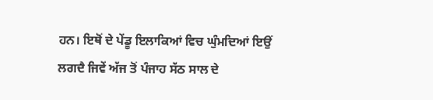ਹਨ। ਇਥੋਂ ਦੇ ਪੇਂਡੂ ਇਲਾਕਿਆਂ ਵਿਚ ਘੁੰਮਦਿਆਂ ਇਉਂ ਲਗਦੈ ਜਿਵੇਂ ਅੱਜ ਤੋਂ ਪੰਜਾਹ ਸੱਠ ਸਾਲ ਦੇ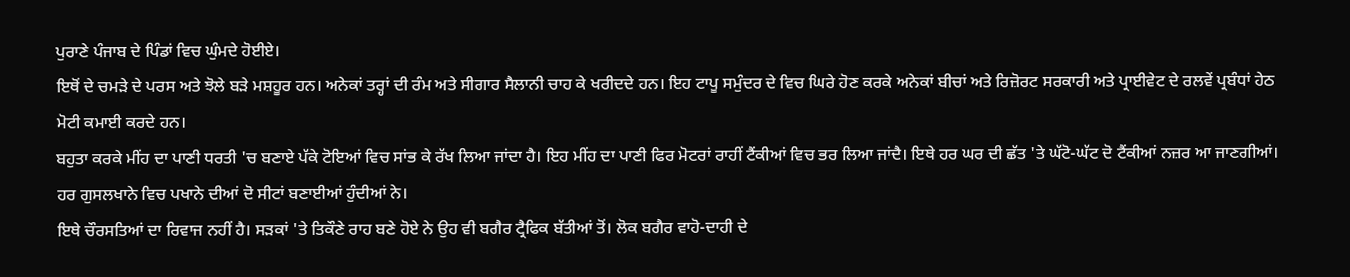ਪੁਰਾਣੇ ਪੰਜਾਬ ਦੇ ਪਿੰਡਾਂ ਵਿਚ ਘੁੰਮਦੇ ਹੋਈਏ।
ਇਥੋਂ ਦੇ ਚਮੜੇ ਦੇ ਪਰਸ ਅਤੇ ਝੋਲੇ ਬੜੇ ਮਸ਼ਹੂਰ ਹਨ। ਅਨੇਕਾਂ ਤਰ੍ਹਾਂ ਦੀ ਰੰਮ ਅਤੇ ਸੀਗਾਰ ਸੈਲਾਨੀ ਚਾਹ ਕੇ ਖਰੀਦਦੇ ਹਨ। ਇਹ ਟਾਪੂ ਸਮੁੰਦਰ ਦੇ ਵਿਚ ਘਿਰੇ ਹੋਣ ਕਰਕੇ ਅਨੇਕਾਂ ਬੀਚਾਂ ਅਤੇ ਰਿਜ਼ੋਰਟ ਸਰਕਾਰੀ ਅਤੇ ਪ੍ਰਾਈਵੇਟ ਦੇ ਰਲਵੇਂ ਪ੍ਰਬੰਧਾਂ ਹੇਠ ਮੋਟੀ ਕਮਾਈ ਕਰਦੇ ਹਨ।
ਬਹੁਤਾ ਕਰਕੇ ਮੀਂਹ ਦਾ ਪਾਣੀ ਧਰਤੀ 'ਚ ਬਣਾਏ ਪੱਕੇ ਟੋਇਆਂ ਵਿਚ ਸਾਂਭ ਕੇ ਰੱਖ ਲਿਆ ਜਾਂਦਾ ਹੈ। ਇਹ ਮੀਂਹ ਦਾ ਪਾਣੀ ਫਿਰ ਮੋਟਰਾਂ ਰਾਹੀਂ ਟੈਂਕੀਆਂ ਵਿਚ ਭਰ ਲਿਆ ਜਾਂਦੈ। ਇਥੇ ਹਰ ਘਰ ਦੀ ਛੱਤ 'ਤੇ ਘੱਟੋ-ਘੱਟ ਦੋ ਟੈਂਕੀਆਂ ਨਜ਼ਰ ਆ ਜਾਣਗੀਆਂ। ਹਰ ਗੁਸਲਖਾਨੇ ਵਿਚ ਪਖਾਨੇ ਦੀਆਂ ਦੋ ਸੀਟਾਂ ਬਣਾਈਆਂ ਹੁੰਦੀਆਂ ਨੇ।
ਇਥੇ ਚੌਰਸਤਿਆਂ ਦਾ ਰਿਵਾਜ ਨਹੀਂ ਹੈ। ਸੜਕਾਂ 'ਤੇ ਤਿਕੌਣੇ ਰਾਹ ਬਣੇ ਹੋਏ ਨੇ ਉਹ ਵੀ ਬਗੈਰ ਟ੍ਰੈਫਿਕ ਬੱਤੀਆਂ ਤੋਂ। ਲੋਕ ਬਗੈਰ ਵਾਹੋ-ਦਾਹੀ ਦੇ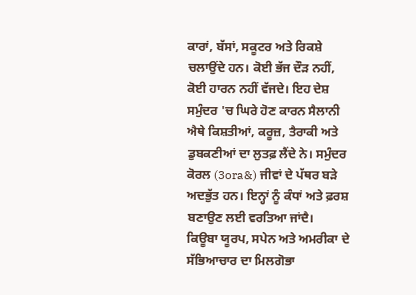ਕਾਰਾਂ, ਬੱਸਾਂ, ਸਕੂਟਰ ਅਤੇ ਰਿਕਸ਼ੇ ਚਲਾਉਂਦੇ ਹਨ। ਕੋਈ ਭੱਜ ਦੌੜ ਨਹੀਂ, ਕੋਈ ਹਾਰਨ ਨਹੀਂ ਵੱਜਦੇ। ਇਹ ਦੇਸ਼ ਸਮੁੰਦਰ 'ਚ ਘਿਰੇ ਹੋਣ ਕਾਰਨ ਸੈਲਾਨੀ ਐਥੇ ਕਿਸ਼ਤੀਆਂ, ਕਰੂਜ਼, ਤੈਰਾਕੀ ਅਤੇ ਡੁਬਕਣੀਆਂ ਦਾ ਲੁਤਫ਼ ਲੈਂਦੇ ਨੇ। ਸਮੁੰਦਰ ਕੋਰਲ (3ora&) ਜੀਵਾਂ ਦੇ ਪੱਥਰ ਬੜੇ ਅਦਭੁੱਤ ਹਨ। ਇਨ੍ਹਾਂ ਨੂੰ ਕੰਧਾਂ ਅਤੇ ਫ਼ਰਸ਼ ਬਣਾਉਣ ਲਈ ਵਰਤਿਆ ਜਾਂਦੈ।
ਕਿਊਬਾ ਯੂਰਪ, ਸਪੇਨ ਅਤੇ ਅਮਰੀਕਾ ਦੇ ਸੱਭਿਆਚਾਰ ਦਾ ਮਿਲਗੋਭਾ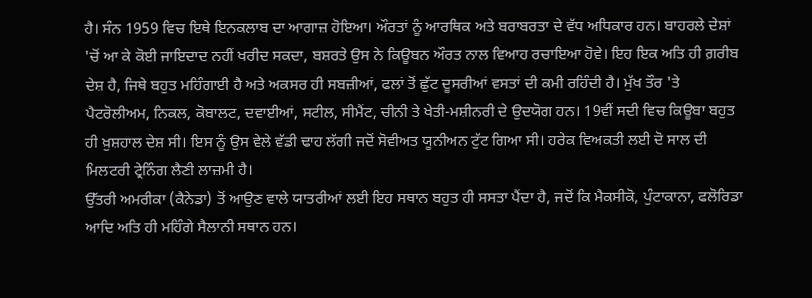ਹੈ। ਸੰਨ 1959 ਵਿਚ ਇਥੇ ਇਨਕਲਾਬ ਦਾ ਆਗਾਜ਼ ਹੋਇਆ। ਔਰਤਾਂ ਨੂੰ ਆਰਥਿਕ ਅਤੇ ਬਰਾਬਰਤਾ ਦੇ ਵੱਧ ਅਧਿਕਾਰ ਹਨ। ਬਾਹਰਲੇ ਦੇਸ਼ਾਂ 'ਚੋਂ ਆ ਕੇ ਕੋਈ ਜਾਇਦਾਦ ਨਹੀਂ ਖਰੀਦ ਸਕਦਾ, ਬਸ਼ਰਤੇ ਉਸ ਨੇ ਕਿਊਬਨ ਔਰਤ ਨਾਲ ਵਿਆਹ ਰਚਾਇਆ ਹੋਵੇ। ਇਹ ਇਕ ਅਤਿ ਹੀ ਗ਼ਰੀਬ ਦੇਸ਼ ਹੈ, ਜਿਥੇ ਬਹੁਤ ਮਹਿੰਗਾਈ ਹੈ ਅਤੇ ਅਕਸਰ ਹੀ ਸਬਜ਼ੀਆਂ, ਫਲਾਂ ਤੋਂ ਛੁੱਟ ਦੂਸਰੀਆਂ ਵਸਤਾਂ ਦੀ ਕਮੀ ਰਹਿੰਦੀ ਹੈ। ਮੁੱਖ ਤੌਰ 'ਤੇ ਪੈਟਰੋਲੀਅਮ, ਨਿਕਲ, ਕੋਬਾਲਟ, ਦਵਾਈਆਂ, ਸਟੀਲ, ਸੀਮੈਂਟ, ਚੀਨੀ ਤੇ ਖੇਤੀ-ਮਸ਼ੀਨਰੀ ਦੇ ਉਦਯੋਗ ਹਨ। 19ਵੀਂ ਸਦੀ ਵਿਚ ਕਿਊਬਾ ਬਹੁਤ ਹੀ ਖ਼ੁਸ਼ਹਾਲ ਦੇਸ਼ ਸੀ। ਇਸ ਨੂੰ ਉਸ ਵੇਲੇ ਵੱਡੀ ਢਾਹ ਲੱਗੀ ਜਦੋਂ ਸੋਵੀਅਤ ਯੂਨੀਅਨ ਟੁੱਟ ਗਿਆ ਸੀ। ਹਰੇਕ ਵਿਅਕਤੀ ਲਈ ਦੋ ਸਾਲ ਦੀ ਮਿਲਟਰੀ ਟ੍ਰੇਨਿੰਗ ਲੈਣੀ ਲਾਜ਼ਮੀ ਹੈ।
ਉੱਤਰੀ ਅਮਰੀਕਾ (ਕੈਨੇਡਾ) ਤੋਂ ਆਉਣ ਵਾਲੇ ਯਾਤਰੀਆਂ ਲਈ ਇਹ ਸਥਾਨ ਬਹੁਤ ਹੀ ਸਸਤਾ ਪੈਂਦਾ ਹੈ, ਜਦੋਂ ਕਿ ਮੈਕਸੀਕੋ, ਪੁੰਟਾਕਾਨਾ, ਫਲੋਰਿਡਾ ਆਦਿ ਅਤਿ ਹੀ ਮਹਿੰਗੇ ਸੈਲਾਨੀ ਸਥਾਨ ਹਨ।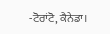-ਟੋਰਾਂਟੋ, ਕੈਨੇਡਾ।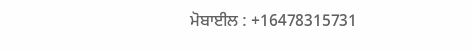ਮੋਬਾਈਲ : +16478315731